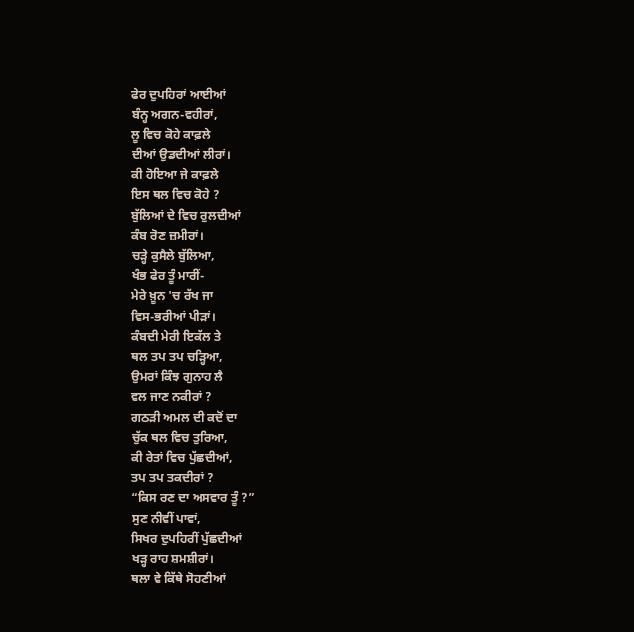ਫੇਰ ਦੁਪਹਿਰਾਂ ਆਈਆਂ
ਬੰਨ੍ਹ ਅਗਨ-ਵਹੀਰਾਂ,
ਲੂ ਵਿਚ ਕੋਹੇ ਕਾਫ਼ਲੇ
ਦੀਆਂ ਉਡਦੀਆਂ ਲੀਰਾਂ।
ਕੀ ਹੋਇਆ ਜੇ ਕਾਫ਼ਲੇ
ਇਸ ਥਲ ਵਿਚ ਕੋਹੇ ?
ਬੁੱਲਿਆਂ ਦੇ ਵਿਚ ਰੁਲਦੀਆਂ
ਕੰਬ ਰੋਣ ਜ਼ਮੀਰਾਂ।
ਚੜ੍ਹੇ ਕੁਸੈਲੇ ਬੁੱਲਿਆ,
ਖੰਭ ਫੇਰ ਤੂੰ ਮਾਰੀਂ-
ਮੇਰੇ ਖ਼ੂਨ 'ਚ ਰੱਖ ਜਾ
ਵਿਸ-ਭਰੀਆਂ ਪੀੜਾਂ।
ਕੰਬਦੀ ਮੇਰੀ ਇਕੱਲ ਤੇ
ਥਲ ਤਪ ਤਪ ਚੜ੍ਹਿਆ,
ਉਮਰਾਂ ਕਿੰਝ ਗੁਨਾਹ ਲੈ
ਵਲ ਜਾਣ ਨਕੀਰਾਂ ?
ਗਠੜੀ ਅਮਲ ਦੀ ਕਦੋਂ ਦਾ
ਚੁੱਕ ਥਲ ਵਿਚ ਤੁਰਿਆ,
ਕੀ ਰੇਤਾਂ ਵਿਚ ਪੁੱਛਦੀਆਂ,
ਤਪ ਤਪ ਤਕਦੀਰਾਂ ?
“ਕਿਸ ਰਣ ਦਾ ਅਸਵਾਰ ਤੂੰ ?”
ਸੁਣ ਨੀਵੀਂ ਪਾਵਾਂ,
ਸਿਖਰ ਦੁਪਹਿਰੀਂ ਪੁੱਛਦੀਆਂ
ਖੜ੍ਹ ਰਾਹ ਸ਼ਮਸ਼ੀਰਾਂ।
ਥਲਾ ਵੇ ਕਿੱਥੇ ਸੋਹਣੀਆਂ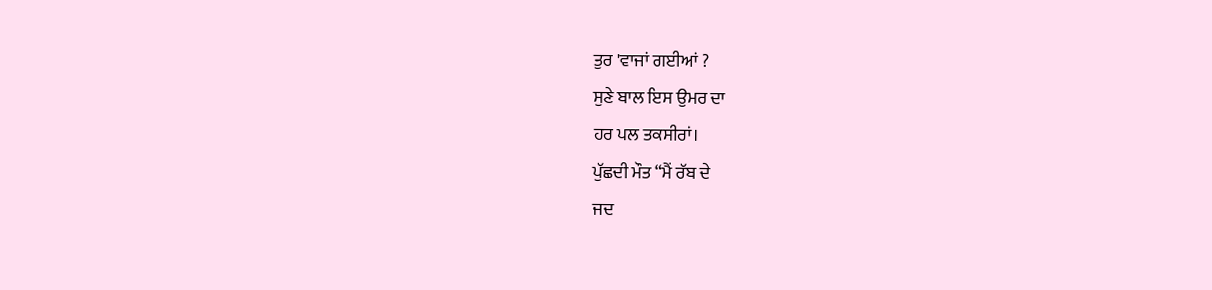ਤੁਰ 'ਵਾਜਾਂ ਗਈਆਂ ?
ਸੁਣੇ ਬਾਲ ਇਸ ਉਮਰ ਦਾ
ਹਰ ਪਲ ਤਕਸੀਰਾਂ।
ਪੁੱਛਦੀ ਮੌਤ “ਮੈਂ ਰੱਬ ਦੇ
ਜਦ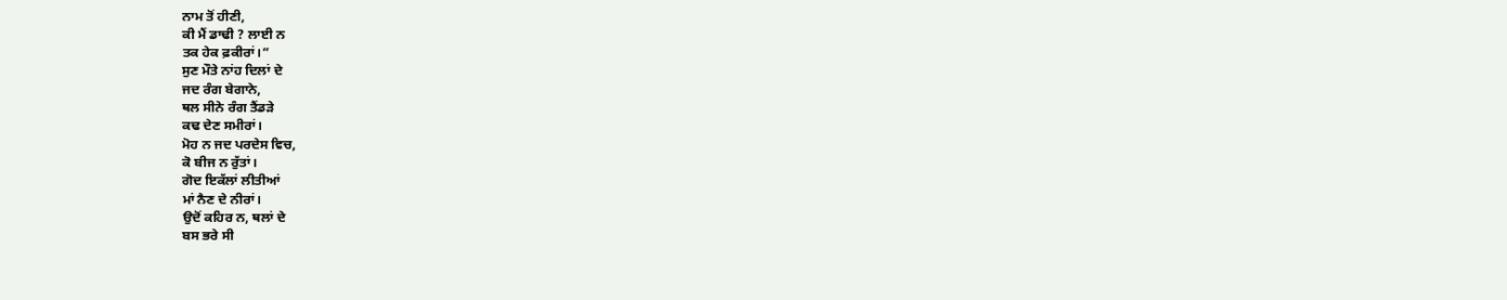ਨਾਮ ਤੋਂ ਹੀਣੀ,
ਕੀ ਮੈਂ ਡਾਢੀ ? ਲਾਈ ਨ
ਤਕ ਹੇਕ ਫ਼ਕੀਰਾਂ।”
ਸੁਣ ਮੌਤੇ ਨਾਂਹ ਦਿਲਾਂ ਦੇ
ਜਦ ਰੰਗ ਬੇਗਾਨੇ,
ਥਲ ਸੀਨੇ ਰੰਗ ਤੈਂਡੜੇ
ਕਢ ਦੇਣ ਸਮੀਰਾਂ।
ਮੋਹ ਨ ਜਦ ਪਰਦੇਸ ਵਿਚ,
ਕੋ ਬੀਜ ਨ ਰੁੱਤਾਂ।
ਗੋਦ ਇਕੱਲਾਂ ਲੀਤੀਆਂ
ਮਾਂ ਨੈਣ ਦੇ ਨੀਰਾਂ।
ਉਦੋਂ ਕਹਿਰ ਨ, ਥਲਾਂ ਦੇ
ਬਸ ਭਰੇ ਸੀ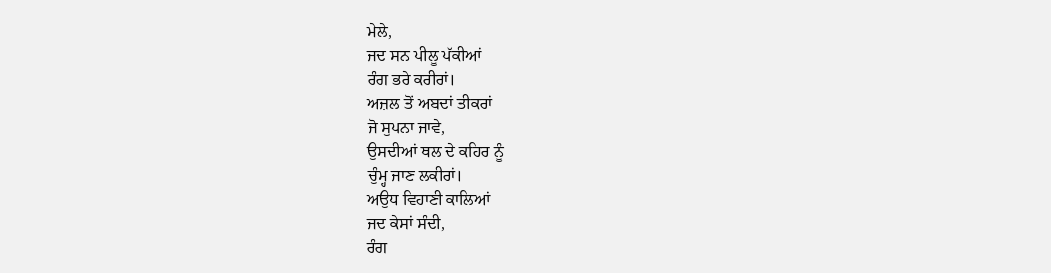ਮੇਲੇ,
ਜਦ ਸਨ ਪੀਲੂ ਪੱਕੀਆਂ
ਰੰਗ ਭਰੇ ਕਰੀਰਾਂ।
ਅਜ਼ਲ ਤੋਂ ਅਬਦਾਂ ਤੀਕਰਾਂ
ਜੋ ਸੁਪਨਾ ਜਾਵੇ,
ਉਸਦੀਆਂ ਥਲ ਦੇ ਕਹਿਰ ਨੂੰ
ਚੁੰਮ੍ਹ ਜਾਣ ਲਕੀਰਾਂ।
ਅਉਧ ਵਿਹਾਣੀ ਕਾਲਿਆਂ
ਜਦ ਕੇਸਾਂ ਸੰਦੀ,
ਰੰਗ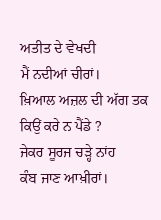ਅਤੀਤ ਦੇ ਵੇਖਦੀ
ਮੈਂ ਨਦੀਆਂ ਚੀਰਾਂ।
ਖ਼ਿਆਲ ਅਜ਼ਲ ਦੀ ਅੱਗ ਤਕ
ਕਿਉਂ ਕਰੇ ਨ ਪੈਂਡੇ ?
ਜੇਕਰ ਸੂਰਜ ਚੜ੍ਹੇ ਨਾਂਹ
ਕੰਬ ਜਾਣ ਆਖ਼ੀਰਾਂ।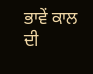ਭਾਵੇਂ ਕਾਲ ਦੀ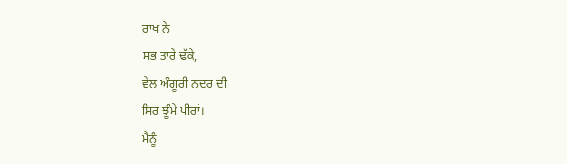ਰਾਖ ਨੇ
ਸਭ ਤਾਰੇ ਢੱਕੇ,
ਵੇਲ ਅੰਗੂਰੀ ਨਦਰ ਦੀ
ਸਿਰ ਝੂੰਮੇ ਪੀਰਾਂ।
ਮੈਨੂੰ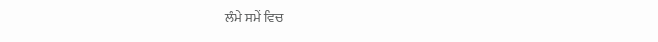ਲੰਮੇ ਸਮੇਂ ਵਿਚ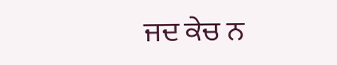ਜਦ ਕੇਚ ਨ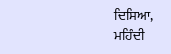ਦਿਸਿਆ,
ਮਹਿੰਦੀ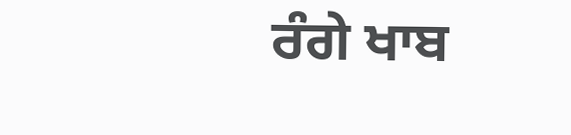ਰੰਗੇ ਖਾਬ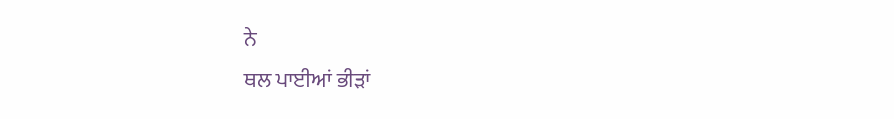ਨੇ
ਥਲ ਪਾਈਆਂ ਭੀੜਾਂ